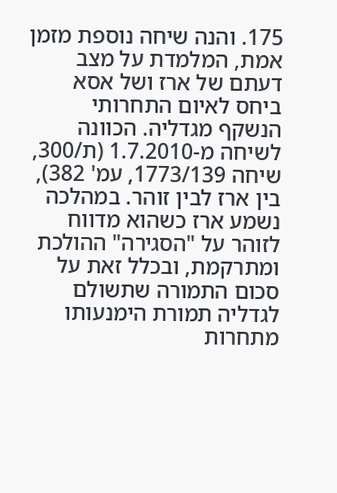175. והנה שיחה נוספת מזמן אמת, המלמדת על מצב דעתם של ארז ושל אסא ביחס לאיום התחרותי הנשקף מגדליה. הכוונה לשיחה מ-1.7.2010 (ת/300, שיחה 1773/139, עמ' 382), בין ארז לבין זוהר. במהלכה נשמע ארז כשהוא מדווח לזוהר על "הסגירה" ההולכת ומתרקמת, ובכלל זאת על סכום התמורה שתשולם לגדליה תמורת הימנעותו מתחרות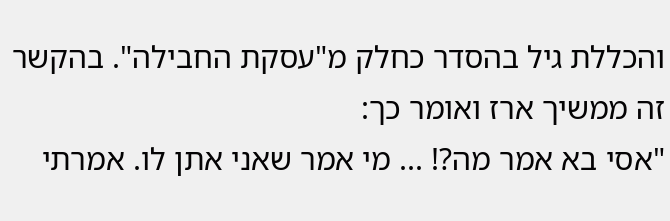והכללת גיל בהסדר כחלק מ"עסקת החבילה". בהקשר זה ממשיך ארז ואומר כך:
"אסי בא אמר מה?! ... מי אמר שאני אתן לו. אמרתי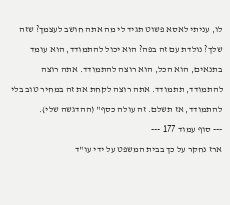לו, עניתי לאסא פשוט תגיד לי מה אתה חושב לעצמך? שזה שלך? נולדת עם זה בפה? הוא יכול להתמודד, הוא עומד בתנאים, הוא הכל, הוא רוצה להתמודד. אתה רוצה להתמודד, תתמודד. אתה רוצה לקחת את זה במחיר טוב בלי להתמודד, אז תשלם. זה עולה כסף" (ההדגשה שלי).
--- סוף עמוד 177 ---
ארז נחקר על כך בבית המשפט על ידי עו"ד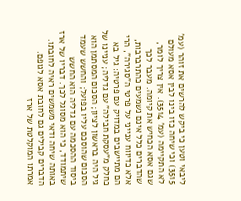ליבאי וטען כי ביקש להרשים את זוהר (עמ' 3515) וכי שיחה כזו בינו לבין אסא מעולם לא התקיימה (עמ' 3514). אין צריך לומר, שגם אסא הכחיש את קיומה. מעבר לכך שהדברים כלל אינם נשמעים כהתרברבות, אלא כדיווח ענייני על פרטי ה"סגירה", הרי הם מתיישבים במדויק עם פרטיה: גיל בא כחלק מ"עסקת חבילה" עם גדליה; עניינו של גיל היה בראשון לציון; הסכום המסתמן הוא הסכום שהוסכם עליו בפועל; והחשש שעמד ביסוד ההסכמה עם גדליה הוא החשש שיתמודד, כי הוא מסוגל לכך. דבריו של ארז באותה שיחה ודאי משמשים ראיה לחובתו. הדברים קבילים גם לחובת אסא לגופם. אמרתו המוקלטת של ארז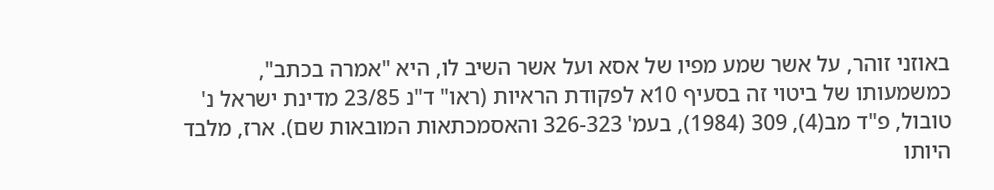באוזני זוהר, על אשר שמע מפיו של אסא ועל אשר השיב לו, היא "אמרה בכתב", כמשמעותו של ביטוי זה בסעיף 10א לפקודת הראיות (ראו" ד"נ 23/85 מדינת ישראל נ' טובול, פ"ד מב(4), 309 (1984), בעמ' 326-323 והאסמכתאות המובאות שם). ארז, מלבד היותו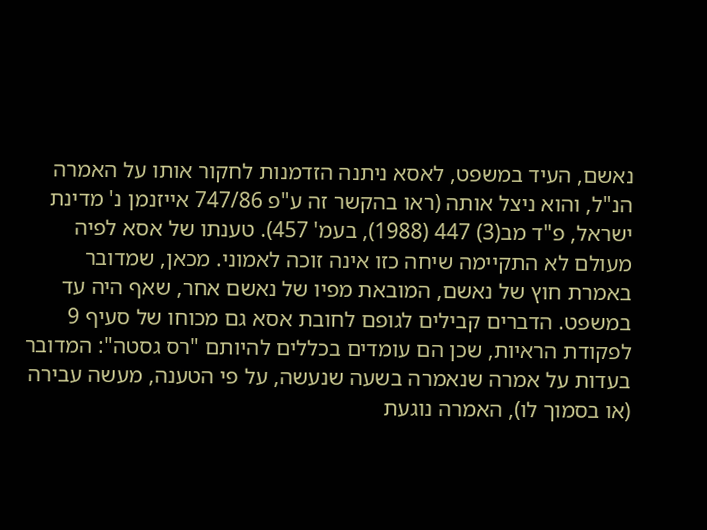נאשם, העיד במשפט, לאסא ניתנה הזדמנות לחקור אותו על האמרה הנ"ל, והוא ניצל אותה (ראו בהקשר זה ע"פ 747/86 אייזנמן נ' מדינת ישראל, פ"ד מב(3) 447 (1988), בעמ' 457). טענתו של אסא לפיה מעולם לא התקיימה שיחה כזו אינה זוכה לאמוני. מכאן, שמדובר באמרת חוץ של נאשם, המובאת מפיו של נאשם אחר, שאף היה עד במשפט. הדברים קבילים לגופם לחובת אסא גם מכוחו של סעיף 9 לפקודת הראיות, שכן הם עומדים בכללים להיותם "רס גסטה": המדובר בעדות על אמרה שנאמרה בשעה שנעשה, על פי הטענה, מעשה עבירה (או בסמוך לו), האמרה נוגעת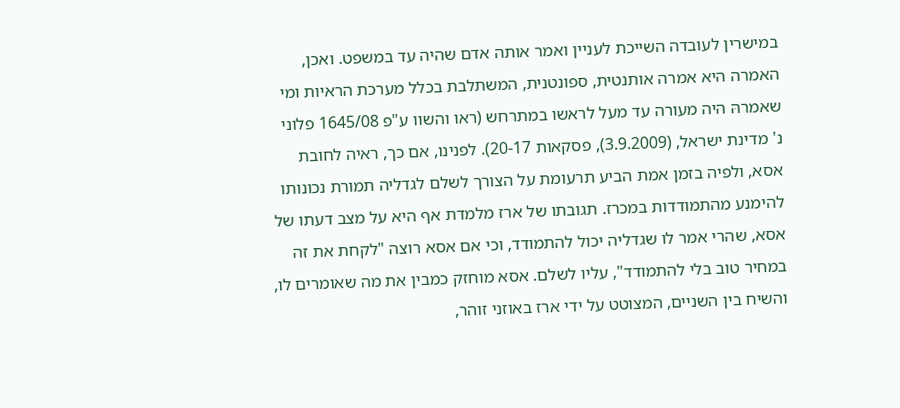במישרין לעובדה השייכת לעניין ואמר אותה אדם שהיה עד במשפט. ואכן, האמרה היא אמרה אותנטית, ספונטנית, המשתלבת בכלל מערכת הראיות ומי שאמרהּ היה מעורה עד מעל לראשו במתרחש (ראו והשוו ע"פ 1645/08 פלוני נ' מדינת ישראל, (3.9.2009), פסקאות 20-17). לפנינו, אם כך, ראיה לחובת אסא, ולפיה בזמן אמת הביע תרעומת על הצורך לשלם לגדליה תמורת נכונותו להימנע מהתמודדות במכרז. תגובתו של ארז מלמדת אף היא על מצב דעתו של אסא, שהרי אמר לו שגדליה יכול להתמודד, וכי אם אסא רוצה "לקחת את זה במחיר טוב בלי להתמודד", עליו לשלם. אסא מוחזק כמבין את מה שאומרים לו, והשיח בין השניים, המצוטט על ידי ארז באוזני זוהר,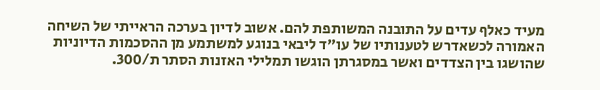מעיד כאלף עדים על התובנה המשותפת להם. אשוב לדיון בערכה הראייתי של השיחה האמורה לכשאדרש לטענותיו של עו"ד ליבאי בנוגע למשתמע מן ההסכמות הדיוניות שהושגו בין הצדדים ואשר במסגרתן הוגשו תמלילי האזנות הסתר ת/300.